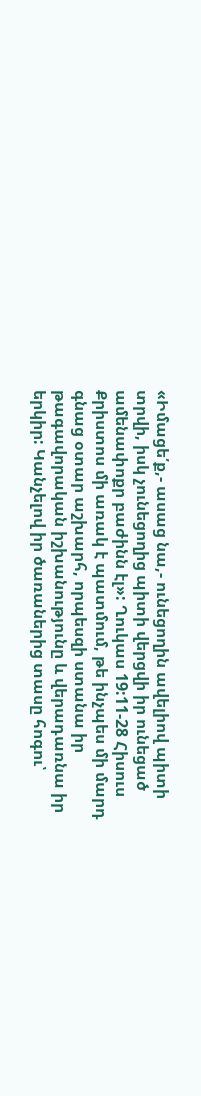«Իմացե՛ք,- ասաց նա,- ունեցողին ավելիով պիտի տրվի, իսկ չունեցողից պիտի վերցվի իր ունեցած ամենափոքր բաժինն էլ»: Ղուկաս 19:11-28 Հիսուս Քրիստոս մի առակ է պատմում, թե ինչպես մի մարդ գնաց օտար աշխարհ, որպեսզի ստանա իր թագավորական իշխանությունը և վերադառնա իր երկիր: Կանչելով իր ծառաներից տասը հոգու՝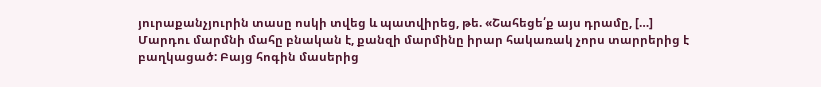յուրաքանչյուրին տասը ոսկի տվեց և պատվիրեց, թե. «Շահեցե՛ք այս դրամը, […]
Մարդու մարմնի մահը բնական է, քանզի մարմինը իրար հակառակ չորս տարրերից է բաղկացած: Բայց հոգին մասերից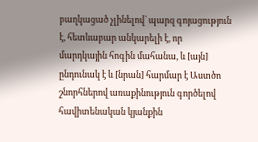բաղկացած չլինելով` պարզ գոյացություն է, հետևաբար անկարելի է, որ մարդկային հոգին մահանա, և [այն] ընդունակ է և [նրան] հարմար է Աստծո շնորհներով առաքինություն գործելով հավիտենական կյանքին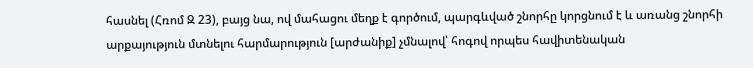հասնել (Հռոմ Զ 23), բայց նա, ով մահացու մեղք է գործում, պարգևված շնորհը կորցնում է և առանց շնորհի արքայություն մտնելու հարմարություն [արժանիք] չմնալով՝ հոգով որպես հավիտենական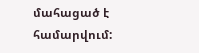մահացած է համարվում: